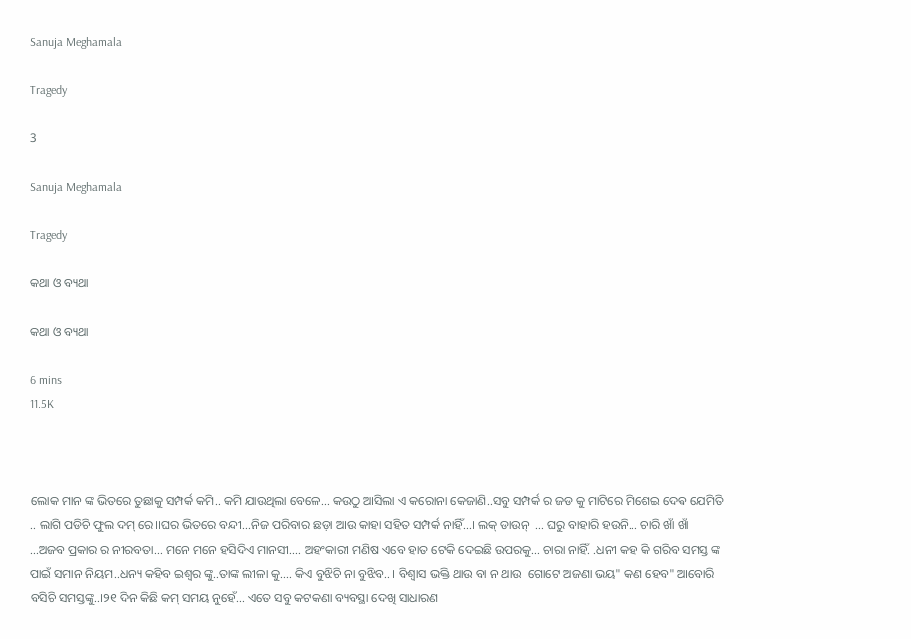Sanuja Meghamala

Tragedy

3

Sanuja Meghamala

Tragedy

କଥା ଓ ବ୍ୟଥା

କଥା ଓ ବ୍ୟଥା

6 mins
11.5K



ଲୋକ ମାନ ଙ୍କ ଭିତରେ ତୁଛାକୁ ସମ୍ପର୍କ କମି.. କମି ଯାଉଥିଲା ବେଳେ... କଉଠୁ ଆସିଲା ଏ କରୋନା କେଜାଣି..ସବୁ ସମ୍ପର୍କ ର ଜଡ କୁ ମାଟିରେ ମିଶେଇ ଦେଵ ଯେମିତି .. ଲାଗି ପଡିଚି ଫୁଲ ଦମ୍ ରେ।।ଘର ଭିତରେ ବନ୍ଦୀ...ନିଜ ପରିବାର ଛଡ଼ା ଆଉ କାହା ସହିତ ସମ୍ପର୍କ ନାହିଁ...। ଲକ୍ ଡାଉନ୍  ... ଘରୁ ବାହାରି ହଉନି... ଚାରି ଖାଁ ଖାଁ ...ଅଜବ ପ୍ରକାର ର ନୀରବତା... ମନେ ମନେ ହସିଦିଏ ମାନସୀ.... ଅହଂକାରୀ ମଣିଷ ଏବେ ହାତ ଟେକି ଦେଇଛି ଉପରକୁ... ଚାରା ନାହିଁ. .ଧନୀ କହ କି ଗରିବ ସମସ୍ତ ଙ୍କ ପାଇଁ ସମାନ ନିୟମ..ଧନ୍ୟ କହିବ ଇଶ୍ଵର ଙ୍କୁ..ତାଙ୍କ ଲୀଳା କୁ.... କିଏ ବୁଝିଚି ନା ବୁଝିବ.. । ବିଶ୍ୱାସ ଭକ୍ତି ଥାଉ ବା ନ ଥାଉ  ଗୋଟେ ଅଜଣା ଭୟ" କଣ ହେବ" ଆବୋରି ବସିଚି ସମସ୍ତଙ୍କୁ..।୨୧ ଦିନ କିଛି କମ୍ ସମୟ ନୁହେଁ... ଏତେ ସବୁ କଟକଣା ବ୍ୟବସ୍ଥା ଦେଖି ସାଧାରଣ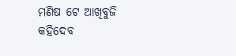ମଣିଷ ଟେ ଆଖିବୁଜି କହିଦେବ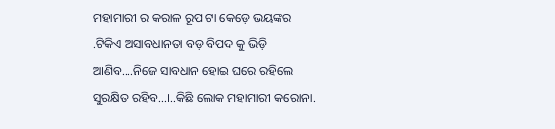ମହାମାରୀ ର କରାଳ ରୂପ ଟା କେଡ଼େ ଭୟଙ୍କର .ଟିକିଏ ଅସାବଧାନତା ବଡ଼ ବିପଦ କୁ ଭିଡ଼ି ଆଣିବ....ନିଜେ ସାବଧାନ ହୋଇ ଘରେ ରହିଲେ ସୁରକ୍ଷିତ ରହିବ...।..କିଛି ଲୋକ ମହାମାରୀ କରୋନା.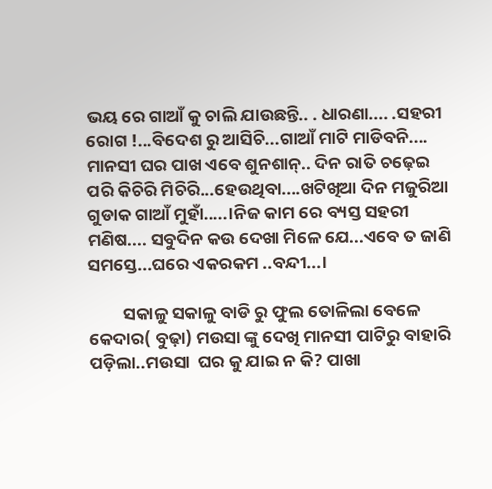ଭୟ ରେ ଗାଆଁ କୁ ଚାଲି ଯାଉଛନ୍ତି.. . ଧାରଣା.... .ସହରୀ ରୋଗ !...ବିଦେଶ ରୁ ଆସିଚି...ଗାଆଁ ମାଟି ମାଡିବନି.... ମାନସୀ ଘର ପାଖ ଏବେ ଶୁନଶାନ୍.. ଦିନ ରାତି ଚଢ଼େଇ ପରି କିଚିରି ମିଚିରି...ହେଉଥିବା....ଖଟିଖିଆ ଦିନ ମଜୁରିଆ ଗୁଡାକ ଗାଆଁ ମୁହାଁ.....।ନିଜ କାମ ରେ ବ୍ୟସ୍ତ ସହରୀ ମଣିଷ.... ସବୁଦିନ କଉ ଦେଖା ମିଳେ ଯେ...ଏବେ ତ ଜାଣି ସମସ୍ତେ...ଘରେ ଏକରକମ ..ବନ୍ଦୀ...।

         ସକାଳୁ ସକାଳୁ ବାଡି ରୁ ଫୁଲ ତୋଳିଲା ବେଳେ କେଦାର( ବୁଢ଼ା) ମଉସା ଙ୍କୁ ଦେଖି ମାନସୀ ପାଟିରୁ ବାହାରି ପଡ଼ିଲା..ମଉସା  ଘର କୁ ଯାଇ ନ କି? ପାଖା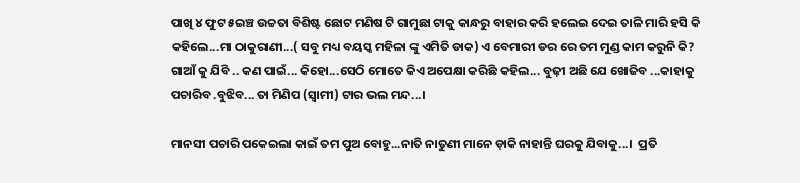ପାଖି ୪ ଫୁଟ ୫ଇଞ୍ଚ ଉଚ୍ଚତା ବିଶିଷ୍ଟ ଛୋଟ ମଣିଷ ଟି ଗାମୁଛା ଟାକୁ କାନ୍ଧରୁ ବାହାର କରି ହଲେଇ ଦେଇ ତାଳି ମାରି ହସି କି କହିଲେ...ମା ଠାକୁରାଣୀ...( ସବୁ ମଧ୍ୟ ବୟସ୍କ ମହିଳା ଙ୍କୁ ଏମିତି ଡାକ) ଏ ବେମାରୀ ଡର ରେ ତମ ମୁଣ୍ଡ କାମ କରୁନି କି? ଗାଆଁ କୁ ଯିବି .. କଣ ପାଇଁ... କିହୋ...ସେଠି ମୋତେ କିଏ ଅପେକ୍ଷା କରିଛି କହିଲ... ବୁଢ଼ୀ ଅଛି ଯେ ଖୋଜିବ ...କାହାକୁ ପଚାରିବ .ବୁଝିବ... ତା ମିଣିପ (ସ୍ବାମୀ) ଟାର ଭଲ ମନ୍ଦ...।

ମାନସୀ ପଚାରି ପକେଇଲା କାଇଁ ତମ ପୁଅ ବୋହୁ...ନାତି ନାତୁଣୀ ମାନେ ଡ଼ାକି ନାହାନ୍ତି ଘରକୁ ଯିବାକୁ...।  ପ୍ରତି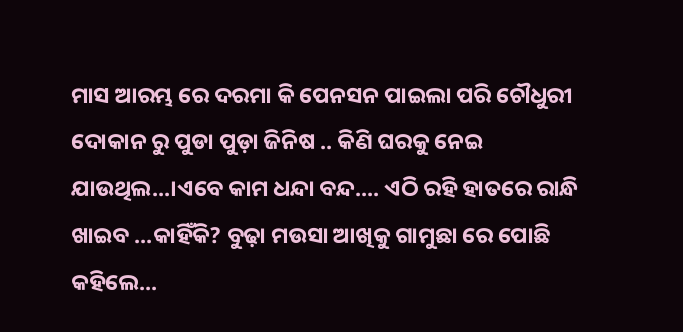ମାସ ଆରମ୍ଭ ରେ ଦରମା କି ପେନସନ ପାଇଲା ପରି ଚୌଧୁରୀ ଦୋକାନ ରୁ ପୁଡା ପୁଡ଼ା ଜିନିଷ .. କିଣି ଘରକୁ ନେଇ ଯାଉଥିଲ...।ଏବେ କାମ ଧନ୍ଦା ବନ୍ଦ.... ଏଠି ରହି ହାତରେ ରାନ୍ଧି ଖାଇବ ...କାହିଁକି? ବୁଢ଼ା ମଉସା ଆଖିକୁ ଗାମୁଛା ରେ ପୋଛି କହିଲେ...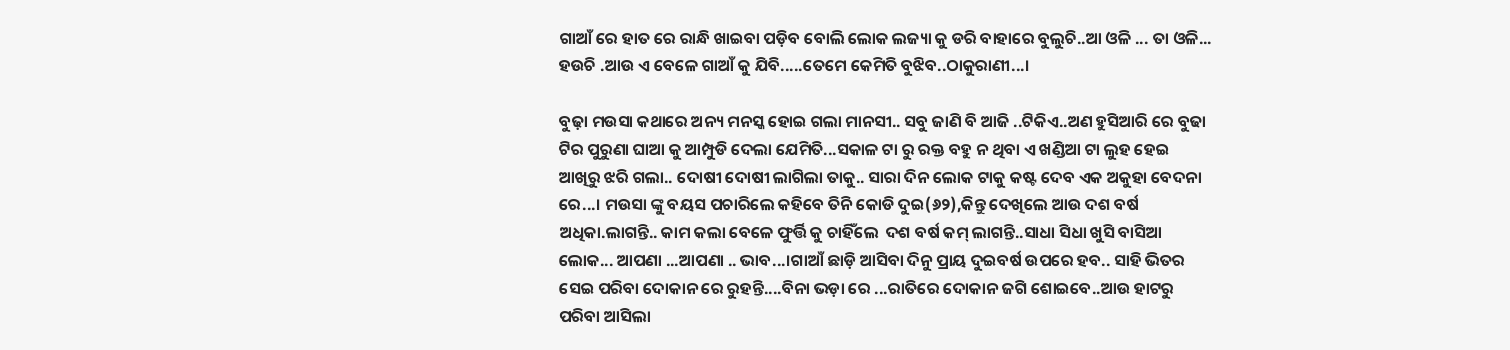ଗାଆଁ ରେ ହାତ ରେ ରାନ୍ଧି ଖାଇବା ପଡ଼ିବ ବୋଲି ଲୋକ ଲଜ୍ୟା କୁ ଡରି ବାହାରେ ବୁଲୁଚି..ଆ ଓଳି ... ତା ଓଳି... ହଉଚି .ଆଉ ଏ ବେଳେ ଗାଆଁ କୁ ଯିବି.....ତେମେ କେମିତି ବୁଝିବ..ଠାକୁରାଣୀ...।

ବୁଢ଼ା ମଉସା କଥାରେ ଅନ୍ୟ ମନସ୍କ ହୋଇ ଗଲା ମାନସୀ.. ସବୁ ଜାଣି ବି ଆଜି ..ଟିକିଏ..ଅଣ ହୁସିଆରି ରେ ବୁଢା ଟିର ପୁରୁଣା ଘାଆ କୁ ଆମ୍ପୁଡି ଦେଲା ଯେମିତି...ସକାଳ ଟା ରୁ ରକ୍ତ ବହୁ ନ ଥିବା ଏ ଖଣ୍ଡିଆ ଟା ଲୁହ ହେଇ ଆଖିରୁ ଝରି ଗଲା.. ଦୋଷୀ ଦୋଷୀ ଲାଗିଲା ତାକୁ.. ସାରା ଦିନ ଲୋକ ଟାକୁ କଷ୍ଟ ଦେବ ଏକ ଅକୁହା ବେଦନା ରେ...। ମଉସା ଙ୍କୁ ବୟସ ପଚାରିଲେ କହିବେ ତିନି କୋଡି ଦୁଇ(୬୨),କିନ୍ତୁ ଦେଖିଲେ ଆଉ ଦଶ ବର୍ଷ ଅଧିକା.ଲାଗନ୍ତି.. କାମ କଲା ବେଳେ ଫୁର୍ତ୍ତି କୁ ଚାହିଁଲେ  ଦଶ ବର୍ଷ କମ୍ ଲାଗନ୍ତି..ସାଧା ସିଧା ଖୁସି ବାସିଆ ଲୋକ... ଆପଣା ...ଆପଣା .. ଭାବ...।ଗାଆଁ ଛାଡ଼ି ଆସିବା ଦିନୁ ପ୍ରାୟ ଦୁଇବର୍ଷ ଉପରେ ହବ.. ସାହି ଭିତର ସେଇ ପରିବା ଦୋକାନ ରେ ରୁହନ୍ତି....ବିନା ଭଡ଼ା ରେ ...ରାତିରେ ଦୋକାନ ଜଗି ଶୋଇବେ..ଆଉ ହାଟରୁ ପରିବା ଆସିଲା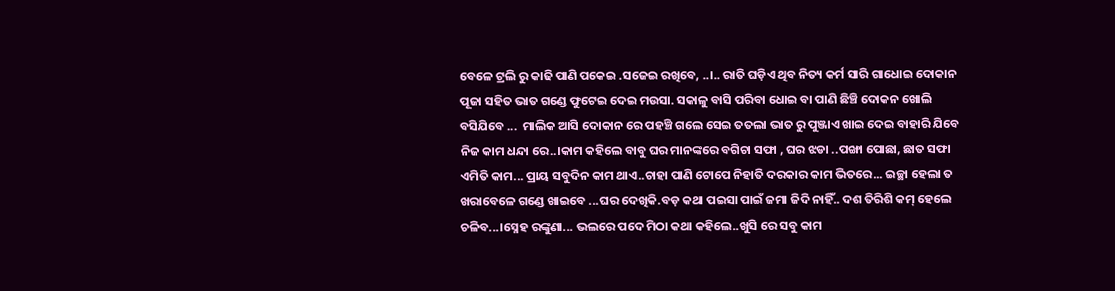ବେଳେ ଟ୍ରଲି ରୁ କାଢି ପାଣି ପକେଇ .ସଜେଇ ରଖିବେ, ..।.. ରାତି ଘଡ଼ିଏ ଥିବ ନିତ୍ୟ କର୍ମ ସାରି ଗାଧୋଇ ଦୋକାନ ପୂଜା ସହିତ ଭାତ ଗଣ୍ଡେ ଫୁଟେଇ ଦେଇ ମଉସା. ସକାଳୁ ବାସି ପରିବା ଧୋଇ ବା ପାଣି ଛିଞ୍ଚି ଦୋକନ ଖୋଲି  ବସିଯିବେ ...  ମାଲିକ ଆସି ଦୋକାନ ରେ ପହଞ୍ଚି ଗଲେ ସେଇ ତତଲା ଭାତ ରୁ ପୁଞ୍ଜାଏ ଖାଇ ଦେଇ ବାହାରି ଯିବେ ନିଜ କାମ ଧନ୍ଦା ରେ..।କାମ କହିଲେ ବାବୁ ଘର ମାନଙ୍କରେ ବଗିଚା ସଫା , ଘର ଝଡା ..ପଙ୍ଖା ପୋଛା, ଛାତ ସଫା ଏମିତି କାମ... ପ୍ରାୟ ସବୁଦିନ କାମ ଥାଏ..ଚାହା ପାଣି ଟୋପେ ନିହାତି ଦରକାର କାମ ଭିତରେ... ଇଚ୍ଛା ହେଲା ତ ଖରାବେଳେ ଗଣ୍ଡେ ଖାଇବେ ...ଘର ଦେଖିକି.ବଡ଼ କଥା ପଇସା ପାଇଁ ଜମା ଜିଦି ନାହିଁ.. ଦଶ ତିରିଶି କମ୍ ହେଲେ ଚଳିବ...।ସ୍ନେହ ରଙ୍କୁଣା... ଭଲରେ ପଦେ ମିଠା କଥା କହିଲେ..ଖୁସି ରେ ସବୁ କାମ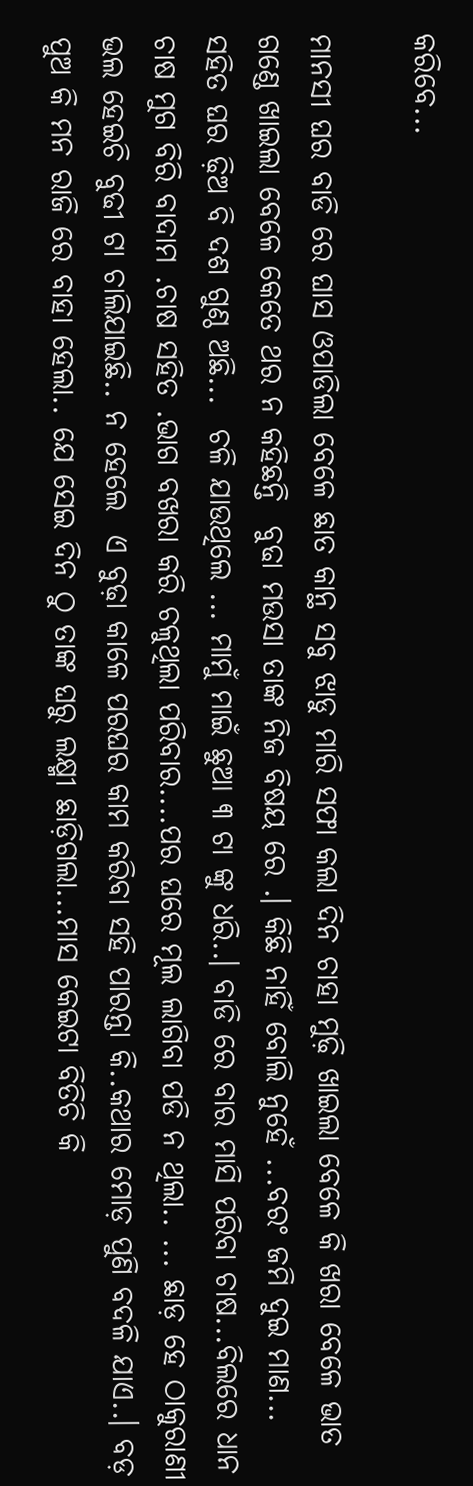କରିବେ...

ମାନସୀ ଘର ବାଡି ରେ ଘାସ ଓପାଡିଲା ବେଳେ ଛାତ କାନ୍ଥ ସବୁ ଝାଡୁ ମାରି ସଫା କଲା ଦିନ ଚାହା ମୁଢ଼ି ଖାଇଲା ବେଳେ କି ଖରା ବେଳେ ଭାତ ଗଣ୍ଡେ ଖାଇଲା ବେଳେ କେତେ ଥର ନ କହିଛନ୍ତି  ବୁଢା ମଉସା ତାଙ୍କ ନିଜ ବିଷୟ ରେ .। କିଛି ନାହିଁ ବୋଲି ନୁହେଁ ...ବରଂ ଜମି ଦୁଇ ମାଣ... ସହିତ ଘର ଢ଼ିଅ ବି ଦଶ ଗୁଣ୍ଠ ଅଛି...  ଚଳି ଯାଉଥିଲେ ... ମାମୁଁ ମାଇଁ ଛୁଆ ୩ ଟା ଙ୍କୁ ଧରି..। ବାଡି ରେ ବାର ମାସି ପରିବା ଚାଷ...ବିଲରେ ଧାନ ଚାଷ ମୁଗ ବିରି ବାଦାମ .ଚାଷ ସହିତ .ଭାଗ ବଖରା କରି ଚଳୁଥିଲା ପରିବାର....ପର ଘରେ ମୂଲ ଲାଗିବା ପଡି ନ ଥିଲା.. ... ଛାଡ଼ ହେ ଠାକୁରାଣୀ ଭଲ ହେଇଚି ବୁଢୀ ଟା ଚାଲିଯାଇଛି.. ନ ହେଲେ  ଏ ବୁଢ଼ା କାଳେ ପରଘର କାମ କରିବା ସହି ପାରନ୍ତା କି..କଥାର ମୋଡ଼ ପୁଣି ବଦଳି ଯାଏ..। ବଡ଼ ପୁଅ କି ମନ ରାଜି ରେ ବାହା ହେଲା.. ଯେ ସେଇ ଦିନ ଠୁ ତାଙ୍କ ଘରୁ ଲକ୍ଷ୍ମୀ ଛାଡ଼ିଗଲା...ମାସ କେଇଟା ବିତିଚି କି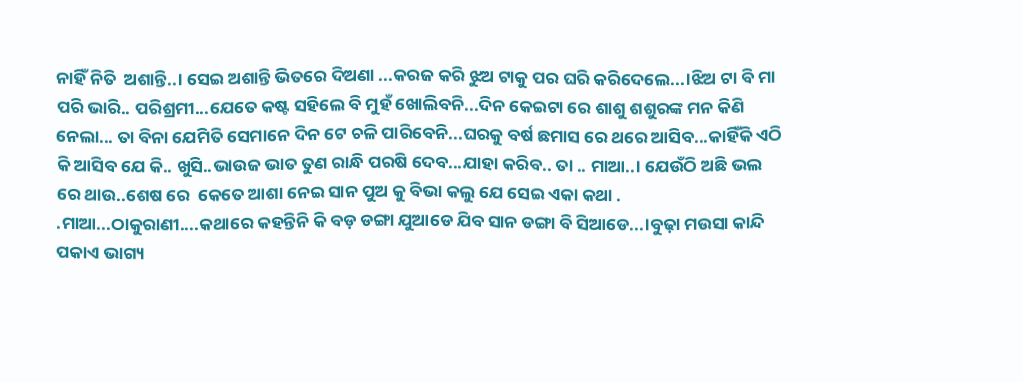ନାହିଁ ନିତି  ଅଶାନ୍ତି..। ସେଇ ଅଶାନ୍ତି ଭିତରେ ଦିଅଣା ...କରଜ କରି ଝୁଅ ଟାକୁ ପର ଘରି କରିଦେଲେ...।ଝିଅ ଟା ବି ମା ପରି ଭାରି.. ପରିଶ୍ରମୀ...ଯେତେ କଷ୍ଟ ସହିଲେ ବି ମୁହଁ ଖୋଲିବନି...ଦିନ କେଇଟା ରେ ଶାଶୁ ଶଶୁରଙ୍କ ମନ କିଣି ନେଲା... ତା ବିନା ଯେମିତି ସେମାନେ ଦିନ ଟେ ଚଳି ପାରିବେନି...ଘରକୁ ବର୍ଷ ଛମାସ ରେ ଥରେ ଆସିବ...କାହିଁକି ଏଠି କି ଆସିବ ଯେ କି.. ଖୁସି..ଭାଉଜ ଭାତ ତୁଣ ରାନ୍ଧି ପରଷି ଦେବ...ଯାହା କରିବ.. ତା .. ମାଆ..। ଯେଉଁଠି ଅଛି ଭଲ ରେ ଥାଉ..ଶେଷ ରେ  କେତେ ଆଶା ନେଇ ସାନ ପୁଅ କୁ ବିଭା କଲୁ ଯେ ସେଇ ଏକା କଥା . .ମାଆ...ଠାକୁରାଣୀ....କଥାରେ କହନ୍ତିନି କି ବଡ଼ ଡଙ୍ଗା ଯୁଆଡେ ଯିବ ସାନ ଡଙ୍ଗା ବି ସିଆଡେ...।ବୁଢ଼ା ମଉସା କାନ୍ଦି ପକାଏ ଭାଗ୍ୟ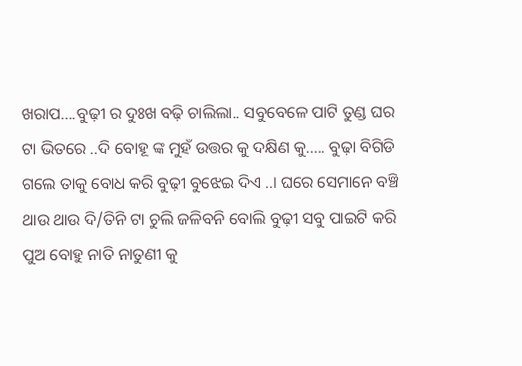ଖରାପ....ବୁଢ଼ୀ ର ଦୁଃଖ ବଢ଼ି ଚାଲିଲା.. ସବୁବେଳେ ପାଟି ତୁଣ୍ଡ ଘର ଟା ଭିତରେ ..ଦି ବୋହୂ ଙ୍କ ମୁହଁ ଉତ୍ତର କୁ ଦକ୍ଷିଣ କୁ..... ବୁଢ଼ା ବିଗିଡି ଗଲେ ତାକୁ ବୋଧ କରି ବୁଢ଼ୀ ବୁଝେଇ ଦିଏ ..। ଘରେ ସେମାନେ ବଞ୍ଚି ଥାଉ ଥାଉ ଦି/ତିନି ଟା ଚୁଲି ଜଳିବନି ବୋଲି ବୁଢ଼ୀ ସବୁ ପାଇଟି କରି ପୁଅ ବୋହୁ ନାତି ନାତୁଣୀ କୁ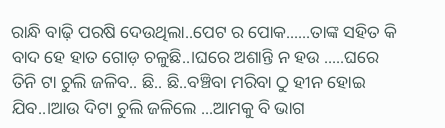ରାନ୍ଧି ବାଢ଼ି ପରଷି ଦେଉଥିଲା..ପେଟ ର ପୋକ......ତାଙ୍କ ସହିତ କି ବାଦ ହେ ହାତ ଗୋଡ଼ ଚଳୁଛି..।ଘରେ ଅଶାନ୍ତି ନ ହଉ .....ଘରେ ତିନି ଟା ଚୁଲି ଜଳିବ.. ଛି.. ଛି..ବଞ୍ଚିବା ମରିବା ଠୁ ହୀନ ହୋଇ ଯିବ..।ଆଉ ଦିଟା ଚୁଲି ଜଳିଲେ ...ଆମକୁ ବି ଭାଗ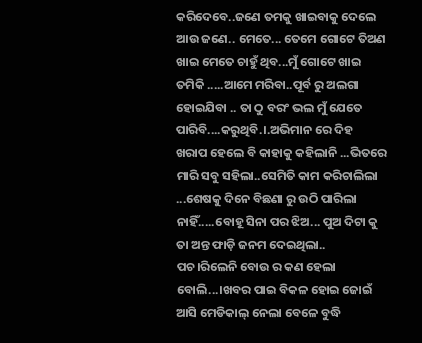କରିଦେବେ..ଜଣେ ତମକୁ ଖାଇବାକୁ ଦେଲେ ଆଉ ଜଣେ.. ମେତେ... ତେମେ ଗୋଟେ ତିଅଣ ଖାଇ ମେତେ ଚାହୁଁ ଥିବ...ମୁଁ ଗୋଟେ ଖାଇ ତମିକି .....ଆମେ ମରିବା..ପୂର୍ବ ରୁ ଅଲଗା ହୋଇଯିବା .. ତା ଠୁ ବରଂ ଭଲ ମୁଁ ଯେତେ ପାରିବି....କରୁଥିବି.।.ଅଭିମାନ ରେ ଦିହ  ଖରାପ ହେଲେ ବି କାହାକୁ କହିଲାନି ...ଭିତରେ ମାରି ସବୁ ସହିଲା..ସେମିତି କାମ କରିଚାଲିଲା ...ଶେଷକୁ ଦିନେ ବିଛଣା ରୁ ଉଠି ପାରିଲା ନାହିଁ.....ବୋହୂ ସିନା ପର ଝିଅ... ପୁଅ ଦିଟା କୁ ତା ଅନ୍ତ ଫାଡ଼ି ଜନମ ଦେଇଥିଲା.. ପଚ।ରିଲେନି ବୋଉ ର କଣ ହେଲା ବୋଲି...।ଖବର ପାଇ ବିକଳ ହୋଇ ଜୋଇଁ ଆସି ମେଡିକାଲ୍ ନେଲା ବେଳେ ବୁଦ୍ଧି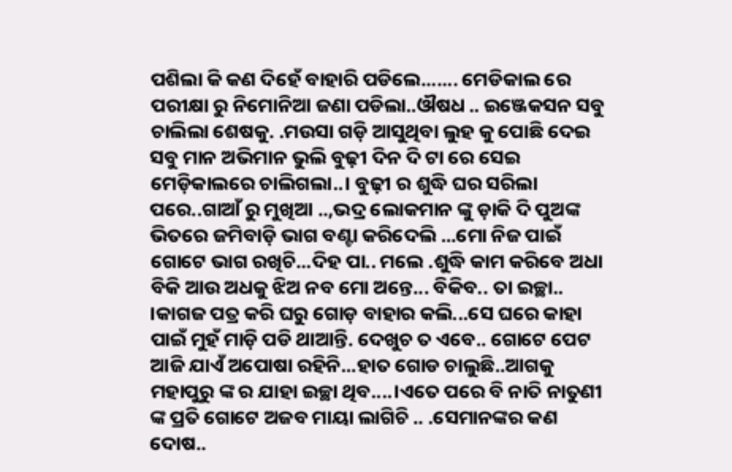ପଶିଲା କି କଣ ଦିହେଁ ବାହାରି ପଡିଲେ....... ମେଡିକାଲ ରେ ପରୀକ୍ଷା ରୁ ନିମୋନିଆ ଜଣା ପଡିଲା..ଔଷଧ .. ଇଞ୍ଜେକସନ ସବୁ ଚାଲିଲା ଶେଷକୁ. .ମଉସା ଗଡ଼ି ଆସୁଥିବା ଲୁହ କୁ ପୋଛି ଦେଇ ସବୁ ମାନ ଅଭିମାନ ଭୁଲି ବୁଢ଼ୀ ଦିନ ଦି ଟା ରେ ସେଇ ମେଡ଼ିକାଲରେ ଚାଲିଗଲା..। ବୁଢ଼ୀ ର ଶୁଦ୍ଧି ଘର ସରିଲା ପରେ..ଗାଆଁ ରୁ ମୁଖିଆ ..,ଭଦ୍ର ଲୋକମାନ ଙ୍କୁ ଡ଼ାକି ଦି ପୁଅଙ୍କ ଭିତରେ ଜମିବାଡ଼ି ଭାଗ ବଣ୍ଟା କରିଦେଲି ...ମୋ ନିଜ ପାଇଁ ଗୋଟେ ଭାଗ ରଖିଚି...ଦିହ ପା.. ମଲେ .ଶୁଦ୍ଧି କାମ କରିବେ ଅଧା ବିକି ଆଉ ଅଧକୁ ଝିଅ ନବ ମୋ ଅନ୍ତେ... ବିକିବ.. ତା ଇଚ୍ଛା.. ।କାଗଜ ପତ୍ର କରି ଘରୁ ଗୋଡ଼ ବାହାର କଲି...ସେ ଘରେ କାହା ପାଇଁ ମୁହଁ ମାଡ଼ି ପଡି ଥାଆନ୍ତି. ଦେଖୁଚ ତ ଏବେ.. ଗୋଟେ ପେଟ ଆଜି ଯାଏଁ ଅପୋଷା ରହିନି...ହାତ ଗୋଡ ଚାଲୁଛି..ଆଗକୁ ମହାପୁରୁ ଙ୍କ ର ଯାହା ଇଚ୍ଛା ଥିବ....।ଏତେ ପରେ ବି ନାତି ନାତୁଣୀ ଙ୍କ ପ୍ରତି ଗୋଟେ ଅଜବ ମାୟା ଲାଗିଚି .. .ସେମାନଙ୍କର କଣ ଦୋଷ..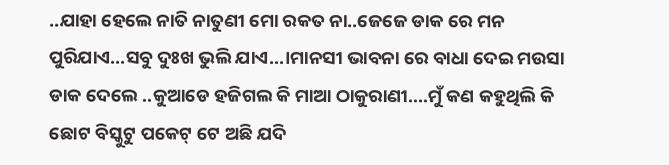..ଯାହା ହେଲେ ନାତି ନାତୁଣୀ ମୋ ରକତ ନା..ଜେଜେ ଡାକ ରେ ମନ ପୁରିଯାଏ...ସବୁ ଦୁଃଖ ଭୁଲି ଯାଏ...।ମାନସୀ ଭାବନା ରେ ବାଧା ଦେଇ ମଉସା ଡାକ ଦେଲେ ..କୁଆଡେ ହଜିଗଲ କି ମାଆ ଠାକୁରାଣୀ....ମୁଁ କଣ କହୁଥିଲି କି ଛୋଟ ବିସ୍କୁଟୁ ପକେଟ୍ ଟେ ଅଛି ଯଦି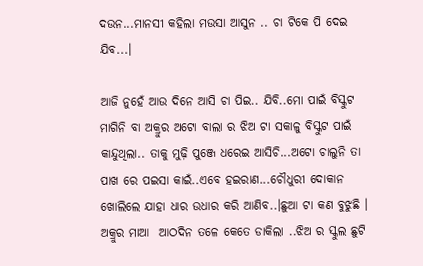ଦଉନ...ମାନସୀ କହିଲା ମଉସା ଆସୁନ .. ଚା ଟିକେ ପି ଦେଇ ଯିବ...।

ଆଜି ନୁହେଁ ଆଉ ଦିନେ ଆସି ଚା ପିଇ.. ଯିବି..ମୋ ପାଇଁ ବିସ୍କୁଟ ମାଗିନି ବା ଅକ୍ରୁର ଅଟୋ ବାଲା ର ଝିଅ ଟା ସକାଳୁ ବିସ୍କୁଟ ପାଇଁ କାନ୍ଦୁଥିଲା.. ତାକୁ ମୁଢ଼ି ପୁଞ୍ଜେ ଧରେଇ ଆସିଚି...ଅଟୋ ଚାଲୁନି ତା ପାଖ ରେ ପଇସା କାଇଁ..ଏବେ ହଇରାଣ...ଚୌଧୁରୀ ଦୋକାନ ଖୋଲିଲେ ଯାହା ଧାର ଉଧାର କରି ଆଣିବ..।ଛୁଆ ଟା କଣ ବୁଝୁଛି । ଅକ୍ରୁର ମାଆ  ଆଠଦିନ ତଳେ କେତେ ଡାକିଲା ..ଝିଅ ର ସ୍କୁଲ ଛୁଟି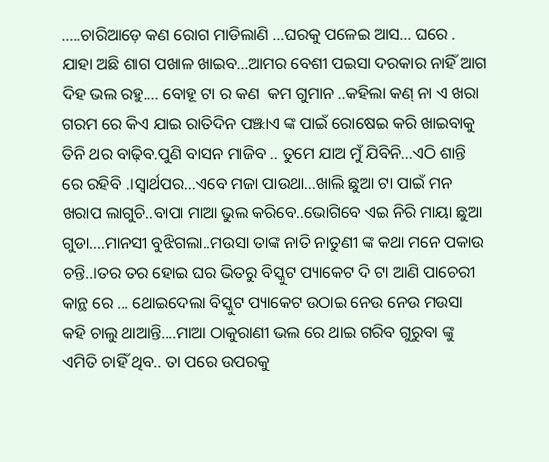.....ଚାରିଆଡ଼େ କଣ ରୋଗ ମାଡିଲାଣି ...ଘରକୁ ପଳେଇ ଆସ... ଘରେ . ଯାହା ଅଛି ଶାଗ ପଖାଳ ଖାଇବ...ଆମର ବେଶୀ ପଇସା ଦରକାର ନାହିଁ ଆଗ ଦିହ ଭଲ ରହୁ.... ବୋହୂ ଟା ର କଣ  କମ ଗୁମାନ ..କହିଲା କଣ୍ ନା ଏ ଖରା ଗରମ ରେ କିଏ ଯାଇ ରାତିଦିନ ପଞ୍ଝାଏ ଙ୍କ ପାଇଁ ରୋଷେଇ କରି ଖାଇବାକୁ ତିନି ଥର ବାଢ଼ିବ.ପୁଣି ବାସନ ମାଜିବ .. ତୁମେ ଯାଅ ମୁଁ ଯିବିନି...ଏଠି ଶାନ୍ତି ରେ ରହିବି .।ସ୍ୱାର୍ଥପର...ଏବେ ମଜା ପାଉଥା...ଖାଲି ଛୁଆ ଟା ପାଇଁ ମନ ଖରାପ ଲାଗୁଚି..ବାପା ମାଆ ଭୁଲ କରିବେ..ଭୋଗିବେ ଏଇ ନିରି ମାୟା ଛୁଆ ଗୁଡା....ମାନସୀ ବୁଝିଗଲା..ମଉସା ତାଙ୍କ ନାତି ନାତୁଣୀ ଙ୍କ କଥା ମନେ ପକାଉ ଚନ୍ତି..।ତର ତର ହୋଇ ଘର ଭିତରୁ ବିସ୍କୁଟ ପ୍ୟାକେଟ ଦି ଟା ଆଣି ପାଚେରୀ କାନ୍ଥ ରେ ... ଥୋଇଦେଲା ବିସ୍କୁଟ ପ୍ୟାକେଟ ଉଠାଇ ନେଉ ନେଉ ମଉସା କହି ଚାଲୁ ଥାଆନ୍ତି....ମାଆ ଠାକୁରାଣୀ ଭଲ ରେ ଥାଇ ଗରିବ ଗୁରୁବା ଙ୍କୁ ଏମିତି ଚାହିଁ ଥିବ.. ତା ପରେ ଉପରକୁ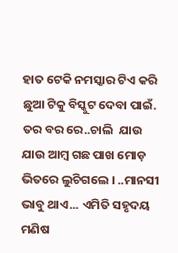ହାତ ଟେକି ନମସ୍କାର ଟିଏ କରି ଛୁଆ ଟିକୁ ବିସ୍କୁଟ ଦେବା ପାଇଁ. ତର ବର ରେ..ଚାଲି  ଯାଉ ଯାଉ ଆମ୍ବ ଗଛ ପାଖ ମୋଡ଼ ଭିତରେ ଲୁଚିଗଲେ । ..ମାନସୀ ଭାବୁ ଥାଏ... ଏମିତି ସହୃଦୟ ମଣିଷ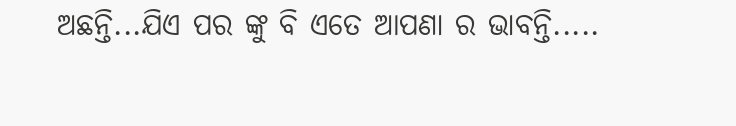ଅଛନ୍ତି...ଯିଏ ପର ଙ୍କୁ ବି ଏତେ ଆପଣା ର ଭାବନ୍ତି.....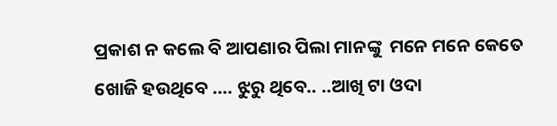ପ୍ରକାଶ ନ କଲେ ବି ଆପଣାର ପିଲା ମାନଙ୍କୁ  ମନେ ମନେ କେତେ ଖୋଜି ହଉଥିବେ .... ଝୁରୁ ଥିବେ.. ..ଆଖି ଟା ଓଦା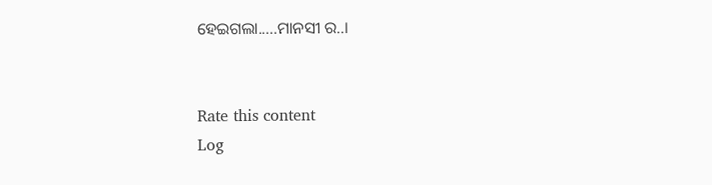ହେଇଗଲା.....ମାନସୀ ର..।


Rate this content
Log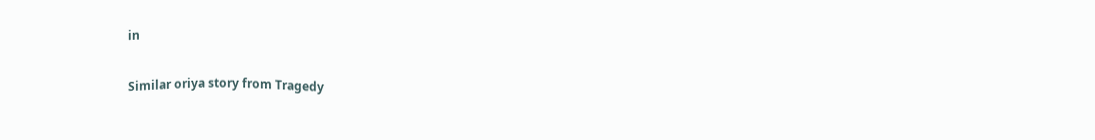in

Similar oriya story from Tragedy